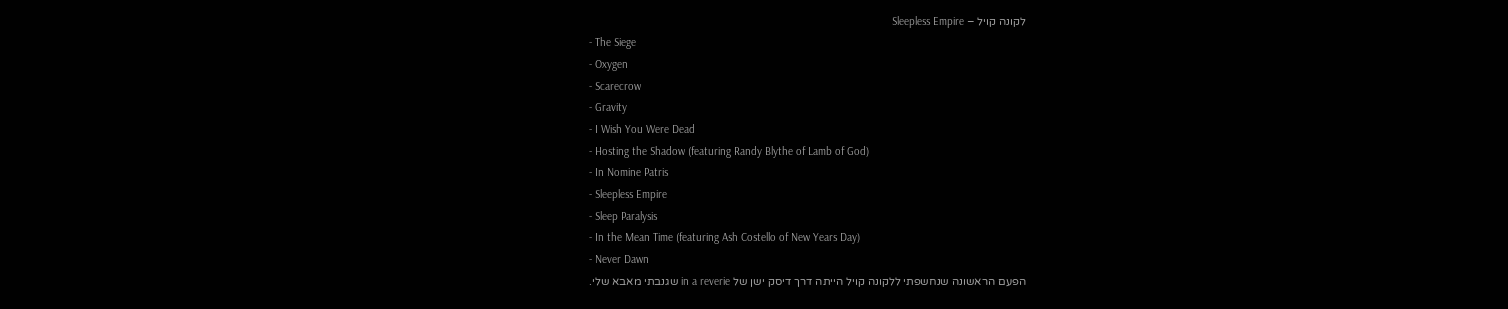לקונה קויל – Sleepless Empire
- The Siege
- Oxygen
- Scarecrow
- Gravity
- I Wish You Were Dead
- Hosting the Shadow (featuring Randy Blythe of Lamb of God)
- In Nomine Patris
- Sleepless Empire
- Sleep Paralysis
- In the Mean Time (featuring Ash Costello of New Years Day)
- Never Dawn
הפעם הראשונה שנחשפתי ללקונה קויל הייתה דרך דיסק ישן של in a reverie שגנבתי מאבא שלי.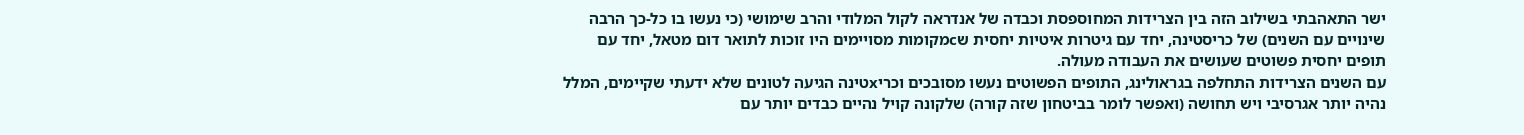ישר התאהבתי בשילוב הזה בין הצרידות המחוספסת וכבדה של אנדראה לקול המלודי והרב שימושי (כי נעשו בו כל-כך הרבה שינויים עם השנים) של כריסטינה, יחד עם גיטרות איטיות יחסית שcמקומות מסויימים היו זוכות לתואר דום מטאל, יחד עם תופים יחסית פשוטים שעושים את העבודה מעולה.
עם השנים הצרידות התחלפה בגראולינג, התופים הפשוטים נעשו מסובכים וכריxטינה הגיעה לטונים שלא ידעתי שקיימים, המלל נהיה יותר אגרסיבי ויש תחושה (ואפשר לומר בביטחון שזה קורה) שלקונה קויל נהיים כבדים יותר עם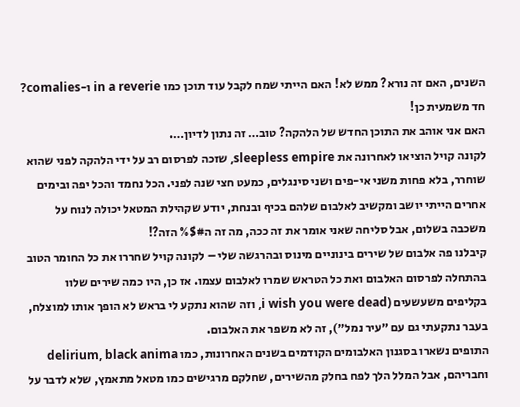השנים, האם זה נורא? ממש לא! האם הייתי שמח לקבל עוד תוכן כמו in a reverie ו-comalies? חד משמעית כן!
האם אני אוהב את התוכן החדש של הלהקה? טוב… זה נתון לדיון….
לקונה קויל הוציאו לאחרונה את sleepless empire, שזכה לפרסום רב על ידי הלהקה לפני שהוא שוחרר, בלא פחות משני אי-פים ושני סינגלים, כמעט חצי שנה לפני. הכל נחמד והכל יפה ובימים אחרים הייתי יושב ומקשיב לאלבום שלהם בכיף ובנחת, יודע שקהילת המטאל יכולה לנוח על משכבה בשלום, אבל סליחה שאני אומר את זה ככה, מה זה ה#$% הזה?!
קיבלנו פה אלבום של שירים בינוניים מינוס ובהרגשה שלי – לקונה קויל שחררו את כל החומר הטוב בהתחלה לפרסום האלבום ואת כל הטראש שמרו לאלבום עצמו. אז כן, היו כמה שירים שלוו בקליפים משעשעים (i wish you were dead, וזה שהוא נתקע לי בראש לא הופך אותו למוצלח, בעבר נתקעתי גם עם ״עיר נמל״), זה לא משפר את האלבום.
התופים נשארו בסגנון האלבומים הקודמים בשנים האחרונות, כמו delirium, black anima וחבריהם, אבל המלל הלך לפח בחלק מהשירים, שחלקם מרגישים כמו מטאל מתאמץ, שלא לדבר על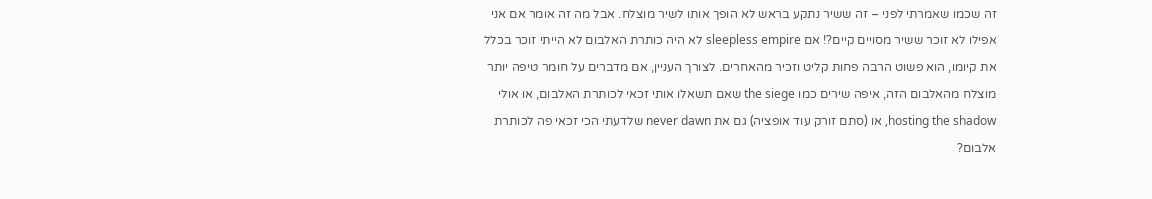זה שכמו שאמרתי לפני – זה ששיר נתקע בראש לא הופך אותו לשיר מוצלח. אבל מה זה אומר אם אני אפילו לא זוכר ששיר מסויים קיים?! אם sleepless empire לא היה כותרת האלבום לא הייתי זוכר בכלל את קיומו, הוא פשוט הרבה פחות קליט וזכיר מהאחרים. לצורך העניין, אם מדברים על חומר טיפה יותר מוצלח מהאלבום הזה, איפה שירים כמו the siege שאם תשאלו אותי זכאי לכותרת האלבום, או אולי hosting the shadow, או (סתם זורק עוד אופציה) גם את never dawn שלדעתי הכי זכאי פה לכותרת אלבום?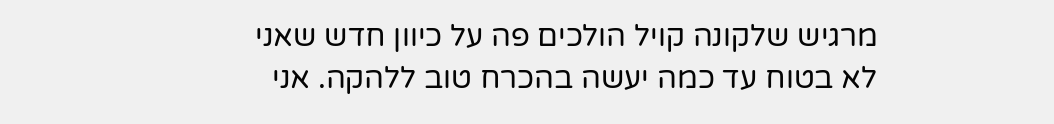מרגיש שלקונה קויל הולכים פה על כיוון חדש שאני לא בטוח עד כמה יעשה בהכרח טוב ללהקה. אני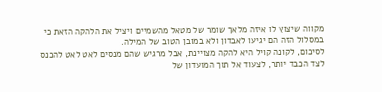מקווה שיצוץ לו איזה מלאך שומר של מטאל מהשמיים ויציל את הלהקה הזאת כי במסלול הזה הם יגיעו לאבדון ולא במובן הטוב של המילה.
לסיכום, לקונה קויל היא להקה מצויינת, אבל מרגיש שהם מנסים לאט לאט להכנס לצד הכבד יותר, לצעוד אל תוך המועדון של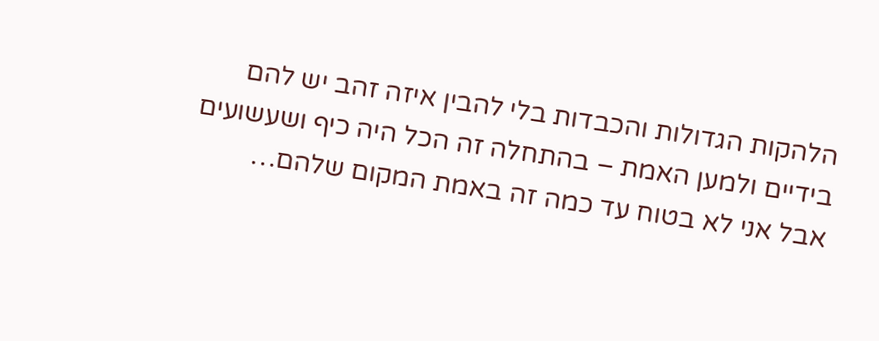הלהקות הגדולות והכבדות בלי להבין איזה זהב יש להם בידיים ולמען האמת – בהתחלה זה הכל היה כיף ושעשועים אבל אני לא בטוח עד כמה זה באמת המקום שלהם…